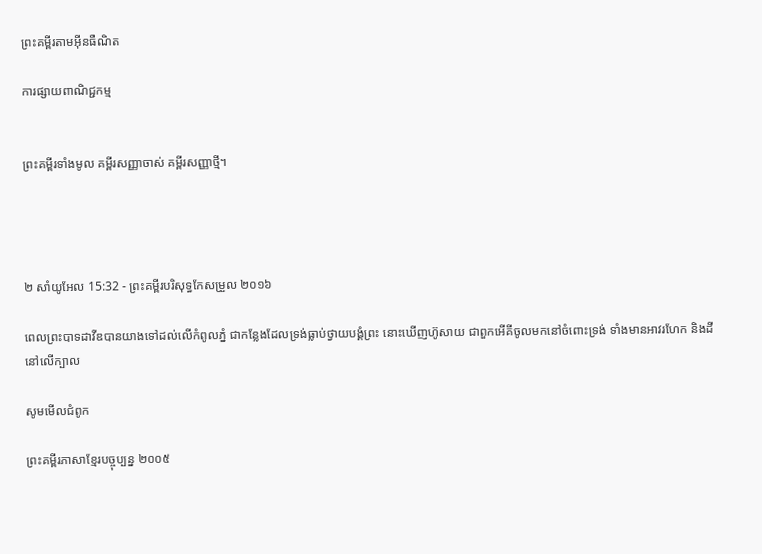ព្រះគម្ពីរតាមអ៊ីនធឺណិត

ការផ្សាយពាណិជ្ជកម្ម


ព្រះគម្ពីរទាំងមូល គម្ពីរសញ្ញាចាស់ គម្ពីរសញ្ញាថ្មី។




២ សាំ‌យូ‌អែល 15:32 - ព្រះគម្ពីរបរិសុទ្ធកែសម្រួល ២០១៦

ពេលព្រះបាទដាវីឌបានយាងទៅដល់លើកំពូលភ្នំ ជាកន្លែងដែលទ្រង់ធ្លាប់ថ្វាយ‌បង្គំព្រះ នោះឃើញហ៊ូសាយ ជាពួកអើគីចូលមកនៅចំពោះទ្រង់ ទាំងមានអាវរហែក និងដីនៅលើក្បាល

សូមមើលជំពូក

ព្រះគម្ពីរភាសាខ្មែរបច្ចុប្បន្ន ២០០៥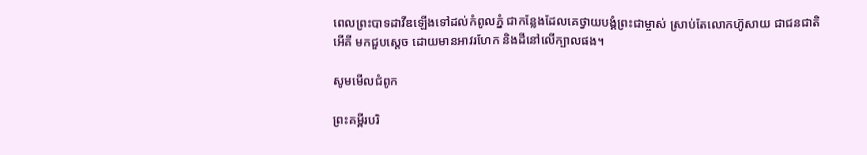ពេលព្រះ‌បាទដាវីឌឡើងទៅដល់កំពូលភ្នំ ជាកន្លែងដែលគេថ្វាយ‌បង្គំព្រះ‌ជាម្ចាស់ ស្រាប់តែលោកហ៊ូសាយ ជាជន‌ជាតិអើ‌គី មកជួបស្ដេច ដោយមានអាវរហែក និងដីនៅលើក្បាលផង។

សូមមើលជំពូក

ព្រះគម្ពីរបរិ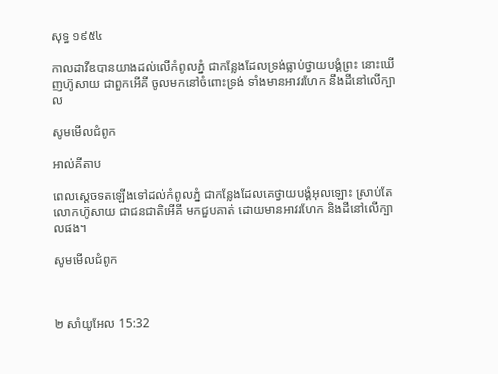សុទ្ធ ១៩៥៤

កាលដាវីឌបានយាងដល់លើកំពូលភ្នំ ជាកន្លែងដែលទ្រង់ធ្លាប់ថ្វាយ‌បង្គំព្រះ នោះឃើញហ៊ូសាយ ជាពួកអើគី ចូលមកនៅចំពោះទ្រង់ ទាំងមានអាវរហែក នឹងដីនៅលើក្បាល

សូមមើលជំពូក

អាល់គីតាប

ពេលស្តេចទតឡើងទៅដល់កំពូលភ្នំ ជាកន្លែងដែលគេថ្វាយ‌បង្គំអុលឡោះ ស្រាប់តែលោកហ៊ូសាយ ជាជន‌ជាតិអើ‌គី មកជួបគាត់ ដោយមានអាវរហែក និងដីនៅលើក្បាលផង។

សូមមើលជំពូក



២ សាំ‌យូ‌អែល 15:32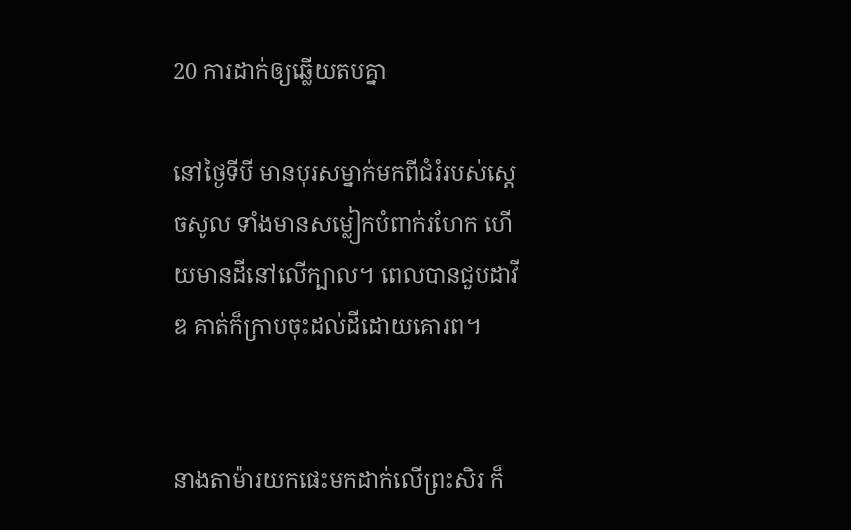20 ការដាក់ឲ្យឆ្លើយតបគ្នា

នៅថ្ងៃទីបី មានបុរសម្នាក់មកពីជំរំរបស់ស្ដេចសូល ទាំងមានសម្លៀក‌បំពាក់រហែក ហើយមានដីនៅលើក្បាល។ ពេលបានជួបដាវីឌ គាត់ក៏ក្រាបចុះដល់ដីដោយគោរព។


នាងតាម៉ារយកផេះមកដាក់លើព្រះ‌សិរ ក៏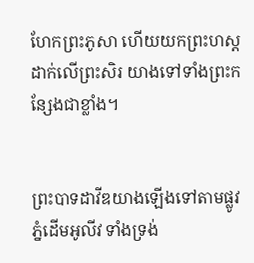ហែកព្រះ‌ភូសា ហើយយកព្រះ‌ហស្តដាក់លើព្រះ‌សិរ យាងទៅទាំងព្រះ‌កន្សែងជាខ្លាំង។


ព្រះបាទដាវីឌយាងឡើងទៅតាមផ្លូវភ្នំដើមអូលីវ ទាំងទ្រង់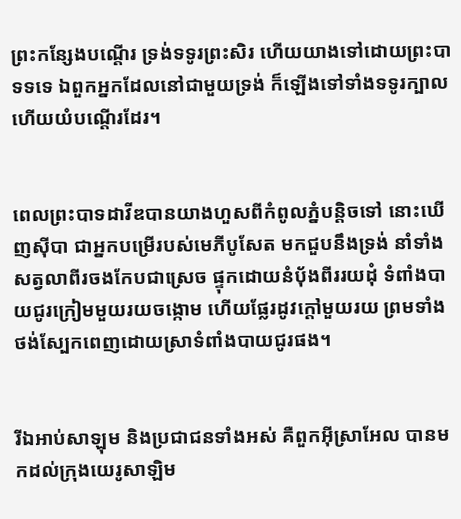ព្រះ‌កន្សែងបណ្តើរ ទ្រង់ទទូរព្រះ‌សិរ ហើយយាងទៅដោយព្រះ‌បាទទទេ ឯពួកអ្នកដែលនៅជា‌មួយទ្រង់ ក៏ឡើងទៅទាំងទទូរក្បាល ហើយយំបណ្តើរដែរ។


ពេលព្រះបាទដាវីឌបានយាងហួសពីកំពូលភ្នំបន្តិចទៅ នោះឃើញស៊ីបា ជាអ្នកបម្រើរបស់មេភី‌បូសែត មកជួបនឹងទ្រង់ នាំទាំងសត្វលាពីរចងកែបជាស្រេច ផ្ទុកដោយនំបុ័ងពីររយដុំ ទំពាំង‌បាយ‌ជូរក្រៀមមួយរយចង្កោម ហើយផ្លែរដូវក្តៅមួយរយ ព្រមទាំងថង់ស្បែកពេញដោយស្រាទំពាំង‌បាយ‌ជូរផង។


រីឯអាប់សា‌ឡុម និងប្រជាជនទាំងអស់ គឺពួកអ៊ីស្រា‌អែល បានមកដល់ក្រុងយេរូ‌សាឡិម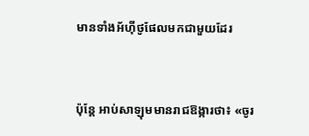មានទាំងអ័ហ៊ី‌ថូផែលមកជា‌មួយដែរ


ប៉ុន្តែ អាប់សា‌ឡុមមានរាជ‌ឱង្ការថា៖ «ចូរ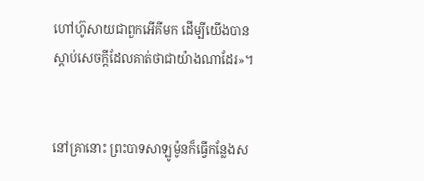ហៅហ៊ូសាយជាពួកអើគីមក ដើម្បីយើងបានស្តាប់សេចក្ដីដែលគាត់ថាជាយ៉ាងណាដែរ»។


នៅគ្រានោះ ព្រះបាទសាឡូម៉ូនក៏ធ្វើកន្លែងស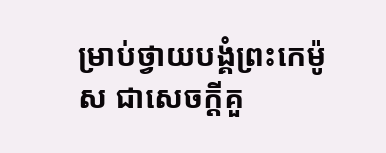ម្រាប់ថ្វាយបង្គំព្រះកេម៉ូស ជាសេចក្ដីគួ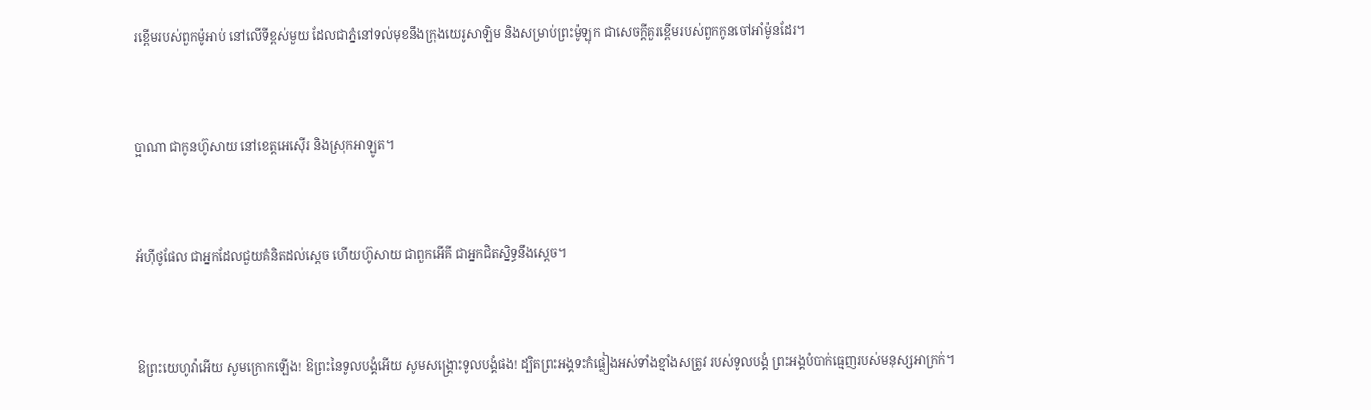រខ្ពើមរបស់ពួកម៉ូអាប់ នៅលើទីខ្ពស់មួយ ដែលជាភ្នំនៅទល់មុខនឹងក្រុងយេរូ‌សាឡិម និងសម្រាប់ព្រះម៉ូឡុក ជាសេចក្ដីគួរខ្ពើមរបស់ពួកកូនចៅអាំម៉ូនដែរ។


ប្អាណា ជាកូនហ៊ូសាយ នៅខេត្តអេស៊ើរ និងស្រុកអាឡូត។


អ័ហ៊ី‌ថូផែល ជាអ្នកដែលជួយគំនិតដល់ស្តេច ហើយហ៊ូសាយ ជាពួកអើគី ជាអ្នកជិតស្និទ្ធនឹងស្តេច។


ឱព្រះ‌យេហូវ៉ាអើយ សូមក្រោកឡើង! ឱព្រះនៃទូល‌បង្គំអើយ សូមសង្គ្រោះទូល‌បង្គំផង! ដ្បិតព្រះ‌អង្គទះកំផ្លៀងអស់ទាំងខ្មាំងសត្រូវ របស់ទូល‌បង្គំ ព្រះ‌អង្គបំបាក់ធ្មេញរបស់មនុស្សអាក្រក់។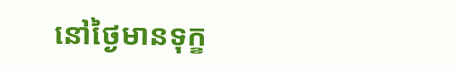នៅថ្ងៃមានទុក្ខ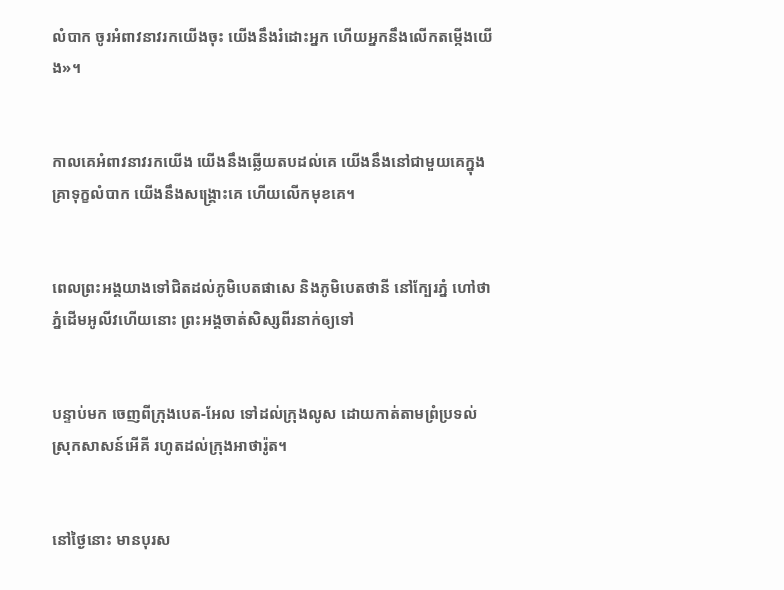លំបាក ចូរអំពាវ‌នាវរកយើងចុះ យើងនឹងរំដោះអ្នក ហើយអ្នកនឹងលើកតម្កើងយើង»។


កាលគេអំពាវ‌នាវរកយើង យើងនឹងឆ្លើយតបដល់គេ យើងនឹងនៅជាមួយគេក្នុងគ្រាទុក្ខលំបាក យើងនឹងសង្គ្រោះគេ ហើយលើកមុខគេ។


ពេលព្រះ‌អង្គយាងទៅជិតដល់ភូមិបេតផាសេ និងភូមិបេតថានី នៅក្បែរភ្នំ ហៅថាភ្នំដើមអូលីវហើយនោះ ព្រះ‌អង្គចាត់សិស្សពីរនាក់ឲ្យទៅ


បន្ទាប់មក ចេញពីក្រុងបេត-អែល ទៅដល់ក្រុងលូស ដោយកាត់តាមព្រំប្រទល់ស្រុកសាសន៍អើគី រហូតដល់ក្រុងអាថា‌រ៉ូត។


នៅថ្ងៃនោះ មានបុរស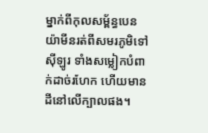ម្នាក់ពីកុល‌សម្ព័ន្ធបេនយ៉ាមីនរត់ពីសមរភូមិទៅស៊ីឡូរ ទាំងសម្លៀក‌បំពាក់ដាច់រហែក ហើយមានដីនៅលើក្បាលផង។